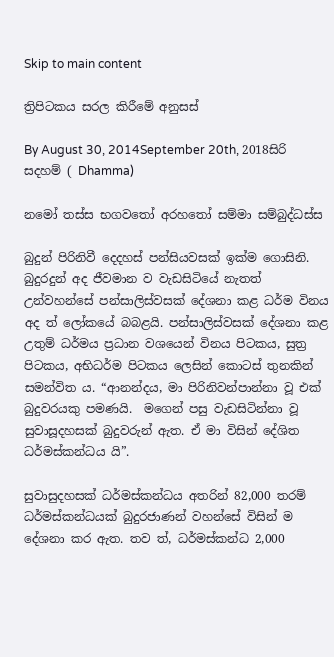Skip to main content

ත්‍රිපිටකය සරල කිරීමේ අනුසස්

By August 30, 2014September 20th, 2018සිරි සදහම් ( Dhamma)

නමෝ තස්ස භගවතෝ අරහතෝ සම්මා සම්බුද්ධස්ස

බුදුන් පිරිනිවී දෙදහස් පන්සියවසක් ඉක්ම ගොසිනි. බුදුරදුන් අද ජීවමාන ව වැඩසිටියේ නැතත් උන්වහන්සේ පන්සාලිස්වසක් දේශනා කළ ධර්ම විනය අද ත් ලෝකයේ බබළයි. පන්සාලිස්වසක් දේශනා කළ උතුම් ධර්මය ප්‍රධාන වශයෙන් විනය පිටකය, සුත්‍ර පිටකය, අභිධර්ම පිටකය ලෙසින් කොටස් තුනකින් සමන්විත ය. “ආනන්දය, මා පිරිනිවන්පාන්නා වූ එක් බුදුවරයකු පමණයි.  මගෙන් පසු වැඩසිටින්නා වූ සුවාසූදහසක් බුදුවරුන් ඇත. ඒ මා විසින් දේශිත ධර්මස්කන්ධය යි”.

සුවාසුදහසක්‌ ධර්මස්කන්ධය අතරින් 82,000 තරම් ධර්මස්කන්ධයක් බුදුරජාණන් වහන්සේ විසින් ම දේශනා කර ඇත. තව ත්, ධර්මස්කන්ධ 2,000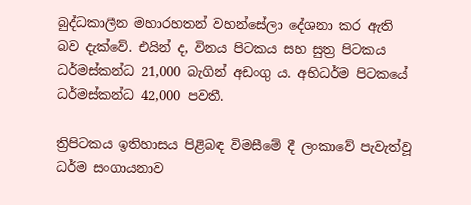බුද්ධකාලීන මහාරහතන් වහන්සේලා දේශනා කර ඇති බව දැක්වේ. එයින් ද, විනය පිටකය සහ සුත්‍ර පිටකය ධර්මස්කන්ධ 21,000 බැගින් අඩංගු ය. අභිධර්ම පිටකයේ ධර්මස්කන්ධ 42,000 පවතී.

ත්‍රිපිටකය ඉතිහාසය පිළිබඳ විමසීමේ දී ලංකාවේ පැවැත්වූ ධර්ම සංගායනාව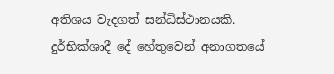අතිශය වැදගත් සන්ධිස්ථානයකි. දුර්භික්ශාදී දේ හේතුවෙන් අනාගතයේ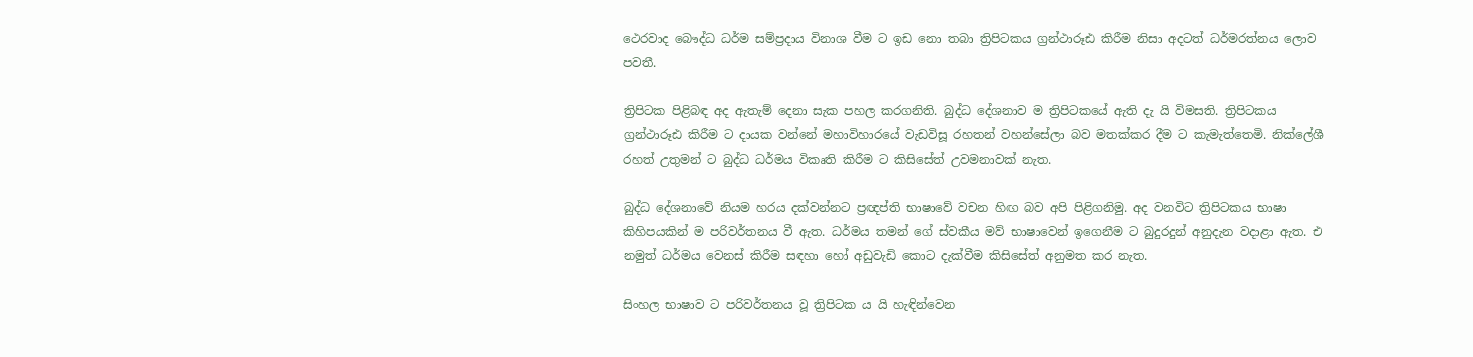ථෙරවාද බෞද්ධ ධර්ම සම්ප්‍රදාය විනාශ වීම ට ඉඩ නො තබා ත්‍රිපිටකය ග්‍රන්ථාරූඪ කිරීම නිසා අදටත් ධර්මරත්නය ලොව පවතී.

ත්‍රිපිටක පිළිබඳ අද ඇතැම් දෙනා සැක පහල කරගනිති. බුද්ධ දේශනාව ම ත්‍රිපිටකයේ ඇති දැ යි විමසති. ත්‍රිපිටකය ග්‍රන්ථාරූඪ කිරීම ට දායක වන්නේ මහාවිහාරයේ වැඩවිසූ රහතන් වහන්සේලා බව මතක්කර දීම ට කැමැත්තෙමි. නික්ලේශී රහත් උතුමන් ට බුද්ධ ධර්මය විකෘති කිරීම ට කිසිසේත් උවමනාවක් නැත.

බුද්ධ දේශනාවේ නියම හරය දක්වන්නට ප්‍රඥප්ති භාෂාවේ වචන හිඟ බව අපි පිළිගනිමු. අද වනවිට ත්‍රිපිටකය භාෂා කිහිපයකින් ම පරිවර්තනය වී ඇත. ධර්මය තමන් ගේ ස්වකීය මව් භාෂාවෙන් ඉගෙනීම ට බුදුරදුන් අනුදැන වදාළා ඇත. එ නමුත් ධර්මය වෙනස් කිරීම සඳහා හෝ අඩුවැඩි කොට දැක්වීම කිසිසේත් අනුමත කර නැත.

සිංහල භාෂාව ට පරිවර්තනය වූ ත්‍රිපිටක ය යි හැඳින්වෙන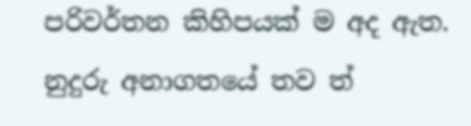පරිවර්තන කිහිපයක් ම අද ඇත. නුදුරු අනාගතයේ තව ත්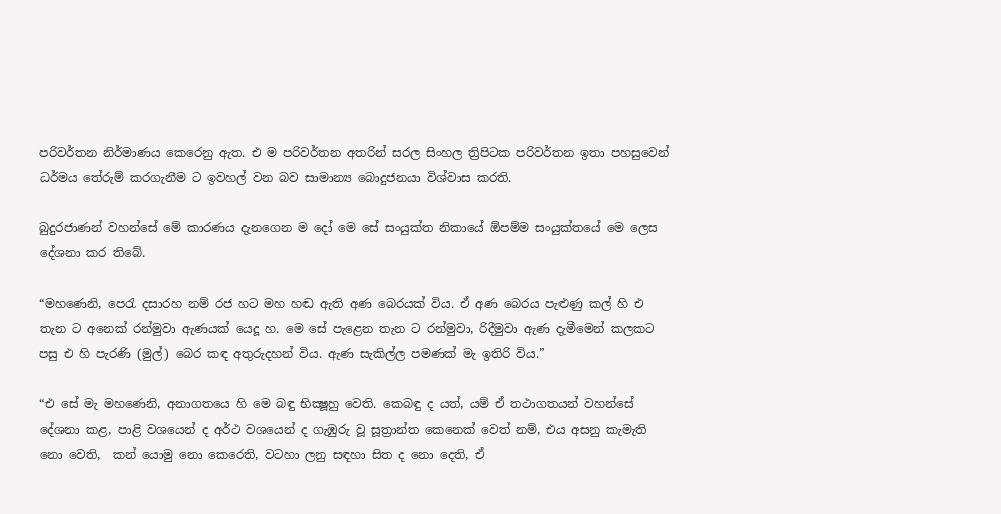පරිවර්තන නිර්මාණය කෙරෙනු ඇත. එ ම පරිවර්තන අතරින් සරල සිංහල ත්‍රිපිටක පරිවර්තන ඉතා පහසුවෙන් ධර්මය තේරුම් කරගැනීම ට ඉවහල් වන බව සාමාන්‍ය බොදුජනයා විශ්වාස කරති.

බුදුරජාණන් වහන්සේ මේ කාරණය දැනගෙන ම දෝ මෙ සේ සංයුක්ත නිකායේ ඕපම්ම සංයුක්තයේ මෙ ලෙස දේශනා කර තිබේ.

“මහණෙනි, පෙරැ දසාරහ නම් රජ හට මහ හඬ ඇති අණ බෙරයක් විය. ඒ අණ බෙරය පැළුණු කල් හි එ තැන ට අනෙක් රන්මුවා ඇණයක් යෙදූ හ. මෙ සේ පැළෙන තැන ට රන්මුවා, රිදීමුවා ඇණ දැමීමෙන් කලකට පසු එ හි පැරණි (මුල්) බෙර කඳ අතුරුදහන් විය. ඇණ සැකිල්ල පමණක් මැ ඉතිරි විය.”

“එ සේ මැ මහණෙනි, අනාගතයෙ හි මෙ බඳු භික්‍ෂූහු වෙති. කෙබඳු ද යත්, යම් ඒ තථාගතයන් වහන්සේ දේශනා කළ, පාළි වශයෙන් ද අර්ථ වශයෙන් ද ගැඹුරු වූ සූත්‍රාන්ත කෙනෙක් වෙත් නම්, එය අසනු කැමැති නො වෙති,  කන් යොමු නො කෙරෙති, වටහා ලනු සඳහා සිත ද නො දෙති, ඒ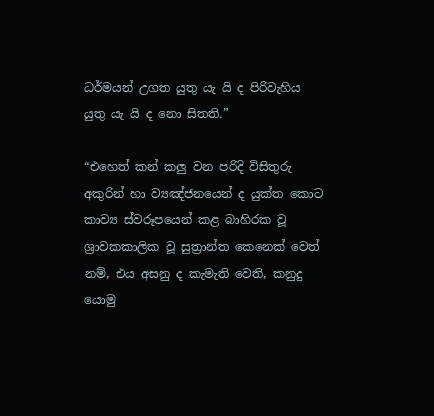ධර්මයන් උගත යුතු යැ යි ද පිරිවැහිය යුතු යැ යි ද නො සිතති.”

“එහෙත් කන් කලු වන පරිදි විසිතුරු අකුරින් හා ව්‍යඤ්ජනයෙන් ද යුක්ත කොට කාව්‍ය ස්වරූපයෙන් කළ බාහිරක වූ ශ්‍රාවකකාලික වූ සුත්‍රාන්ත කෙනෙක් වෙත් නම්, එය අසනු ද කැමැති වෙති, කනුදු යොමු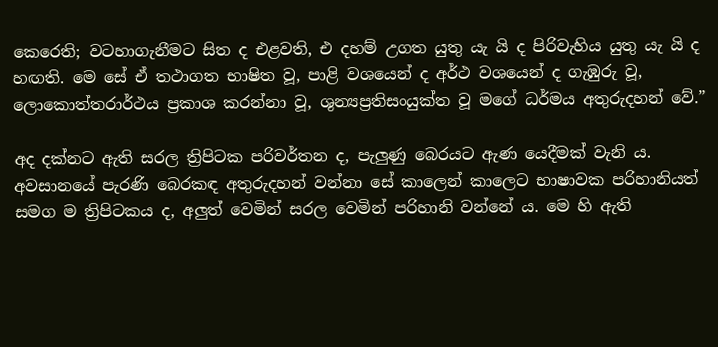කෙරෙති; වටහාගැනීමට සිත ද එළවති, එ දහම් උගත යුතු යැ යි ද පිරිවැහිය යුතු යැ යි ද හඟති. මෙ සේ ඒ තථාගත භාෂිත වූ, පාළි වශයෙන් ද අර්ථ වශයෙන් ද ගැඹුරු වූ, ලොකොත්තරාර්ථය ප්‍රකාශ කරන්නා වූ, ශුන්‍යප්‍රතිසංයුක්ත වූ මගේ ධර්මය අතුරුදහන් වේ.”

අද දක්නට ඇති සරල ත්‍රිපිටක පරිවර්තන ද, පැලුණු බෙරයට ඇණ යෙදීමක් වැනි ය. අවසානයේ පැරණි බෙරකඳ අතුරුදහන් වන්නා සේ කාලෙන් කාලෙට භාෂාවක පරිහානියත් සමග ම ත්‍රිපිටකය ද, අලුත් වෙමින් සරල වෙමින් පරිහානි වන්නේ ය. මෙ හි ඇති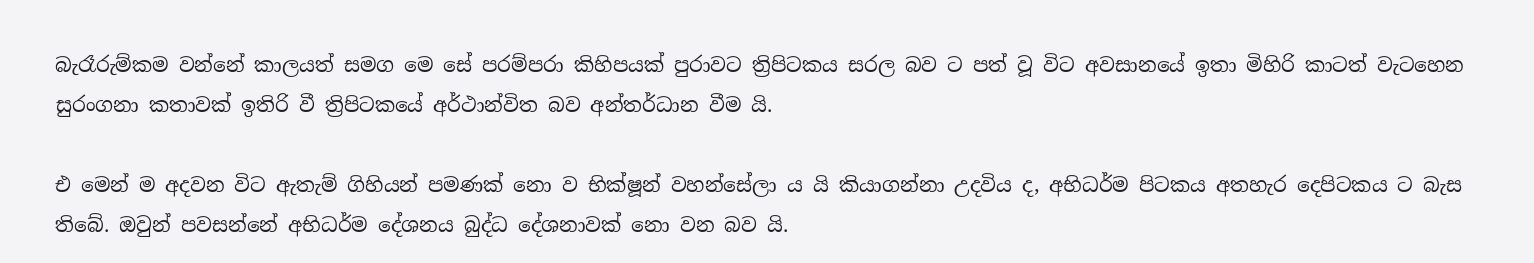බැරෑරුම්කම වන්නේ කාලයත් සමග මෙ සේ පරම්පරා කිහිපයක් පුරාවට ත්‍රිපිටකය සරල බව ට පත් වූ විට අවසානයේ ඉතා මිහිරි කාටත් වැටහෙන සුරංගනා කතාවක් ඉතිරි වී ත්‍රිපිටකයේ අර්ථාන්විත බව අන්තර්ධාන වීම යි.

එ මෙන් ම අදවන විට ඇතැම් ගිහියන් පමණක් නො ව භික්ෂූන් වහන්සේලා ය යි කියාගන්නා උදවිය ද, අභිධර්ම පිටකය අතහැර දෙපිටකය ට බැස තිබේ. ඔවුන් පවසන්නේ අභිධර්ම දේශනය බුද්ධ දේශනාවක් නො වන බව යි.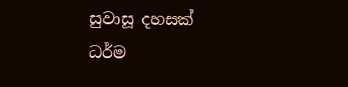සුවාසූ දහසක් ධර්ම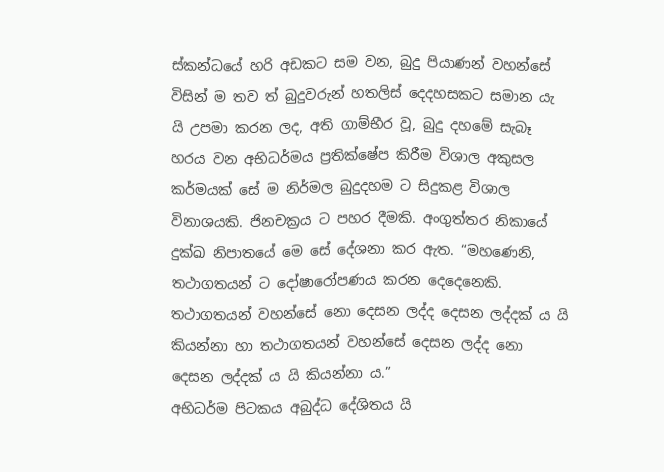ස්කන්ධයේ හරි අඩකට සම වන, බුදු පියාණන් වහන්සේ විසින් ම තව ත් බුදුවරුන් හතලිස් දෙදහසකට සමාන යැ යි උපමා කරන ලද, අති ගාම්භීර වූ, බුදු දහමේ සැබෑ හරය වන අභිධර්මය ප්‍රතික්ෂේප කිරීම විශාල අකුසල කර්මයක් සේ ම නිර්මල බුදුදහම ට සිදුකළ විශාල විනාශයකි. ජිනචක්‍රය ට පහර දීමකි. අංගුත්තර නිකායේ දුක්ඛ නිපාතයේ මෙ සේ දේශනා කර ඇත. “මහණෙනි, තථාගතයන් ට දෝෂාරෝපණය කරන දෙදෙනෙකි. තථාගතයන් වහන්සේ නො දෙසන ලද්ද දෙසන ලද්දක් ය යි කියන්නා හා තථාගතයන් වහන්සේ දෙසන ලද්ද නො දෙසන ලද්දක් ය යි කියන්නා ය.”
අභිධර්ම පිටකය අබුද්ධ දේශිතය යි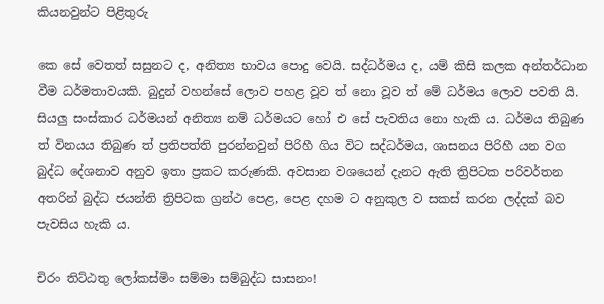කියනවුන්ට පිළිතුරු

කෙ සේ වෙතත් සසුනට ද, අනිත්‍ය භාවය පොදු වෙයි. සද්ධර්මය ද, යම් කිසි කලක අන්තර්ධාන වීම ධර්මතාවයකි. බුදුන් වහන්සේ ලොව පහළ වූව ත් නො වූව ත් මේ ධර්මය ලොව පවති යි. සියලු සංස්කාර ධර්මයන් අනිත්‍ය නම් ධර්මයට හෝ එ සේ පැවතිය නො හැකි ය. ධර්මය තිබුණ ත් විනයය තිබුණ ත් ප්‍රතිපත්ති පුරන්නවුන් පිරිහී ගිය විට සද්ධර්මය, ශාසනය පිරිහී යන වග බුද්ධ දේශනාව අනුව ඉතා ප්‍රකට කරුණකි. අවසාන වශයෙන් දැනට ඇති ත්‍රිපිටක පරිවර්තන අතරින් බුද්ධ ජයන්ති ත්‍රිපිටක ග්‍රන්ථ පෙළ, පෙළ දහම ට අනුකුල ව සකස් කරන ලද්දක් බව පැවසිය හැකි ය.

චිරං තිට්ඨතු ලෝකස්මිං සම්මා සම්බුද්ධ සාසනං!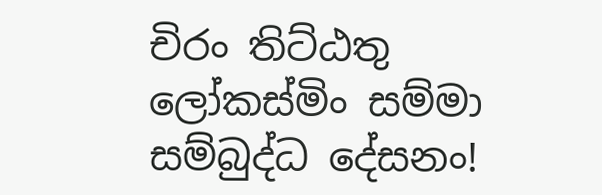චිරං තිට්ඨතු ලෝකස්මිං සම්මා සම්බුද්ධ දේසනං!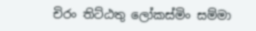චිරං තිට්ඨතු ලෝකස්මිං සම්මා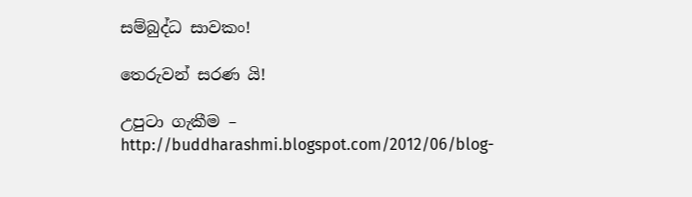සම්බුද්ධ සාවකං!

තෙරුවන් සරණ යි!

උපුටා ගැකීම – http://buddharashmi.blogspot.com/2012/06/blog-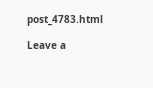post_4783.html

Leave a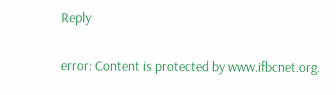Reply

error: Content is protected by www.ifbcnet.org.